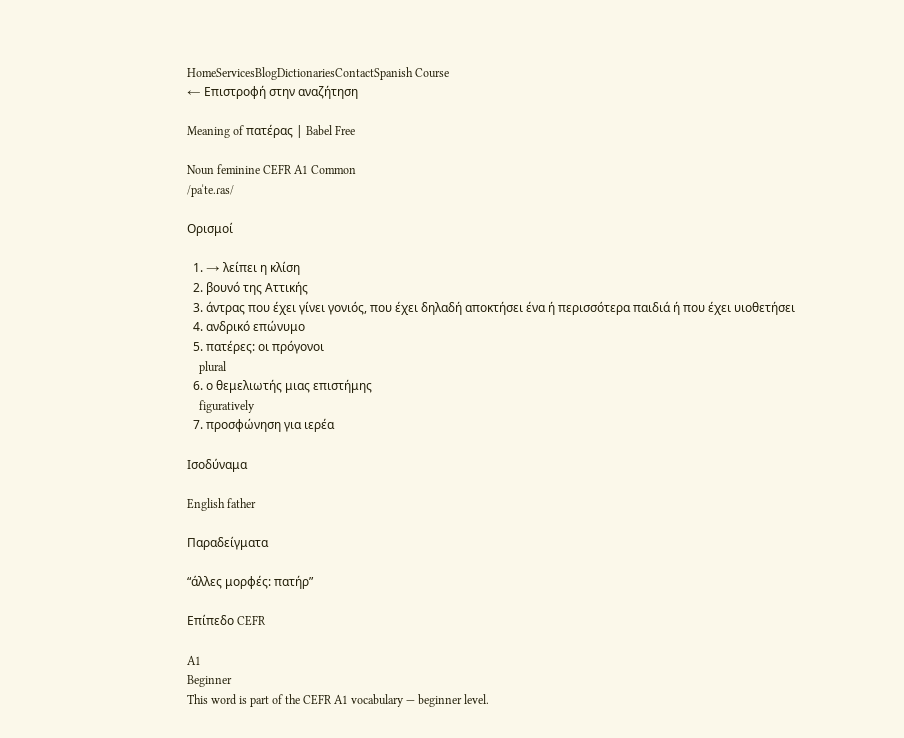HomeServicesBlogDictionariesContactSpanish Course
← Επιστροφή στην αναζήτηση

Meaning of πατέρας | Babel Free

Noun feminine CEFR A1 Common
/paˈte.ɾas/

Ορισμοί

  1. → λείπει η κλίση
  2. βουνό της Αττικής
  3. άντρας που έχει γίνει γονιός, που έχει δηλαδή αποκτήσει ένα ή περισσότερα παιδιά ή που έχει υιοθετήσει
  4. ανδρικό επώνυμο
  5. πατέρες: οι πρόγονοι
    plural
  6. ο θεμελιωτής μιας επιστήμης
    figuratively
  7. προσφώνηση για ιερέα

Ισοδύναμα

English father

Παραδείγματα

“άλλες μορφές: πατήρ”

Επίπεδο CEFR

A1
Beginner
This word is part of the CEFR A1 vocabulary — beginner level.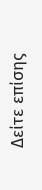Δείτε επίσης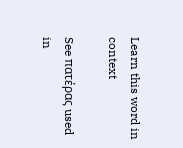Learn this word in context

See πατέρας used in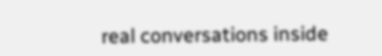real conversations inside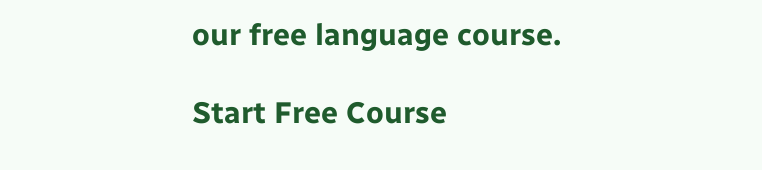our free language course.

Start Free Course